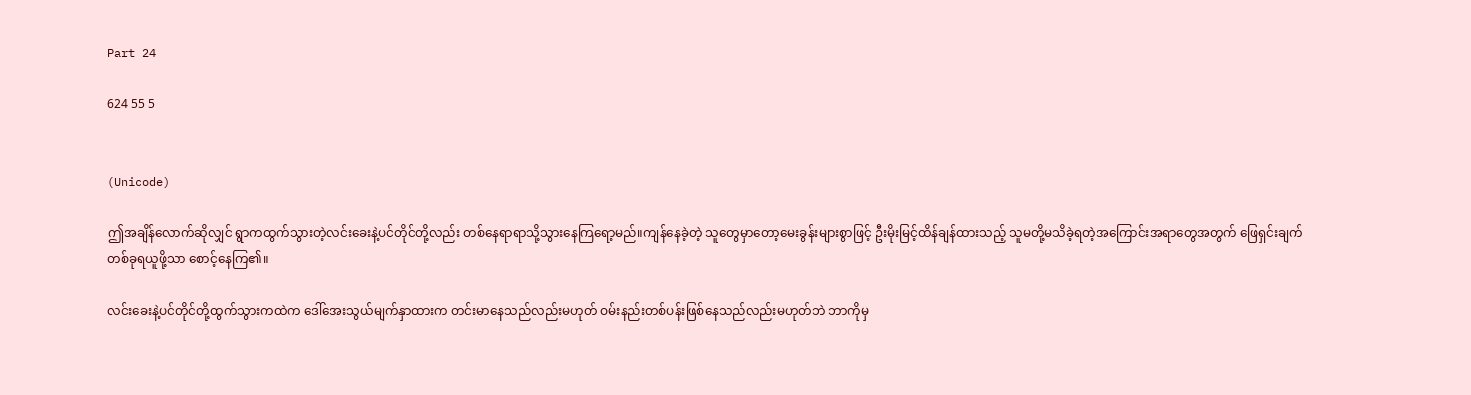Part 24

624 55 5


(Unicode)

ဤအချိန်လောက်ဆိုလျှင် ရွာကထွက်သွားတဲ့လင်းခေးနဲ့ပင်တိုင်တို့လည်း တစ်နေရာရာသို့သွားနေကြရော့မည်။ကျန်နေခဲ့တဲ့ သူတွေမှာတော့မေးခွန်းများစွာဖြင့် ဦးမိုးမြင့်ထိန်ချန်ထားသည့် သူမတို့မသိခဲ့ရတဲ့အကြောင်းအရာတွေအတွက် ဖြေရှင်းချက်တစ်ခုရယူဖို့သာ စောင့်နေကြ၏။

လင်းခေးနဲ့ပင်တိုင်တို့ထွက်သွားကထဲက ဒေါ်အေးသွယ်မျက်နှာထားက တင်းမာနေသည်လည်းမဟုတ် ဝမ်းနည်းတစ်ပန်းဖြစ်နေသည်လည်းမဟုတ်ဘဲ ဘာကိုမှ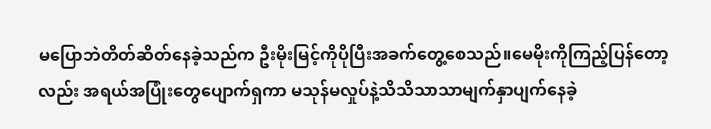မပြောဘဲတိတ်ဆိတ်နေခဲ့သည်က ဦးမိုးမြင့်ကိုပိုပြီးအခက်တွေ့စေသည်။မေမိုးကိုကြည့်ပြန်တော့လည်း အရယ်အပြုံးတွေပျောက်ရှကာ မသုန်မလှုပ်နဲ့သိသိသာသာမျက်နှာပျက်နေခဲ့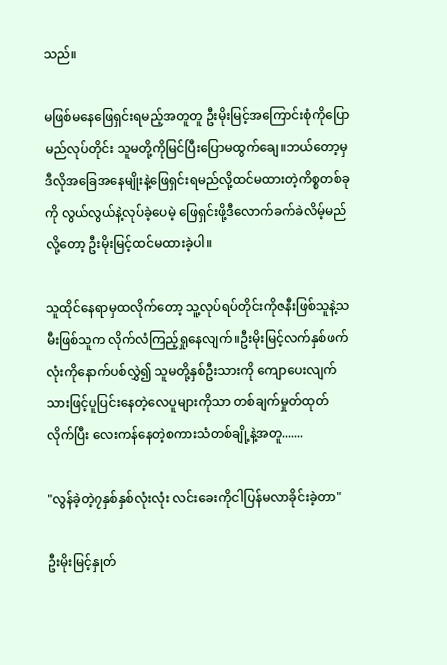သည်။

မဖြစ်မနေဖြေရှင်းရမည့်အတူတူ ဦးမိုးမြင့်အကြောင်းစုံကိုပြောမည်လုပ်တိုင်း သူမတို့ကိုမြင်ပြီးပြောမထွက်ချေ။ဘယ်တော့မှဒီလိုအခြေအနေမျိုးနဲ့ဖြေရှင်းရမည်လို့ထင်မထားတဲ့ကိစ္စတစ်ခုကို လွယ်လွယ်နဲ့လုပ်ခဲ့ပေမဲ့ ဖြေရှင်းဖို့ဒီလောက်ခက်ခဲလိမ့်မည်လို့တော့ ဦးမိုးမြင့်ထင်မထားခဲ့ပါ။

သူထိုင်နေရာမှထလိုက်တော့ သူ့လုပ်ရပ်တိုင်းကိုဇနီးဖြစ်သူနဲ့သမီးဖြစ်သူက လိုက်လံကြည့်ရှုနေလျက်။ဦးမိုးမြင့်လက်နှစ်ဖက်လုံးကိုနောက်ပစ်လွှဲ၍ သူမတို့နှစ်ဦးသားကို ကျောပေးလျက်သားဖြင့်ပူပြင်းနေတဲ့လေပူများကိုသာ တစ်ချက်မှုတ်ထုတ်လိုက်ပြီး လေးကန်နေတဲ့စကားသံတစ်ချို့နဲ့အတူ.......

"လွန်ခဲ့တဲ့၇နှစ်နှစ်လုံးလုံး လင်းခေးကိုငါပြန်မလာခိုင်းခဲ့တာ"

ဦးမိုးမြင့်နှုတ်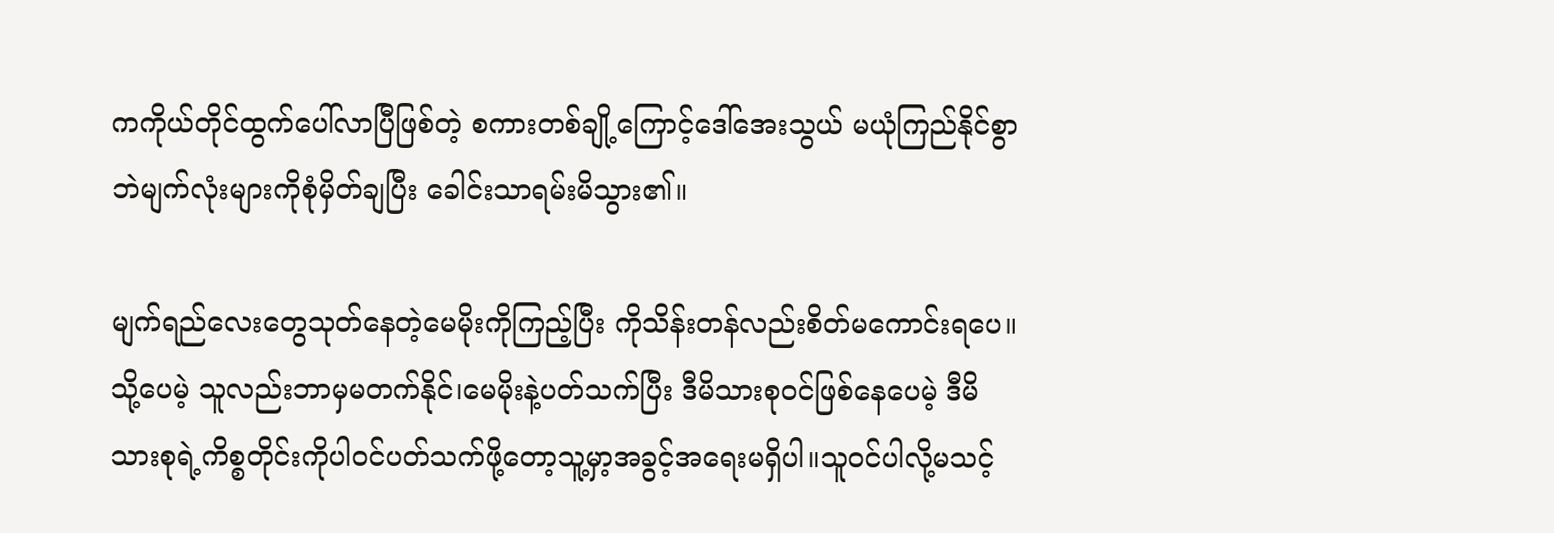ကကိုယ်တိုင်ထွက်ပေါ်လာပြီဖြစ်တဲ့ စကားတစ်ချို့ကြောင့်ဒေါ်အေးသွယ် မယုံကြည်နိုင်စွာဘဲမျက်လုံးများကိုစုံမှိတ်ချပြီး ခေါင်းသာရမ်းမိသွား၏။

မျက်ရည်လေးတွေသုတ်နေတဲ့မေမိုးကိုကြည့်ပြီး ကိုသိန်းတန်လည်းစိတ်မကောင်းရပေ။သို့ပေမဲ့ သူလည်းဘာမှမတက်နိုင်၊မေမိုးနဲ့ပတ်သက်ပြီး ဒီမိသားစုဝင်ဖြစ်နေပေမဲ့ ဒီမိသားစုရဲ့ကိစ္စတိုင်းကိုပါဝင်ပတ်သက်ဖို့တော့သူ့မှာ့အခွင့်အရေးမရှိပါ။သူဝင်ပါလို့မသင့်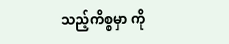သည့်ကိစ္စမှာ ကို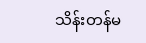သိန်းတန်မ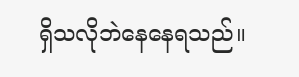ရှိသလိုဘဲနေနေရသည်။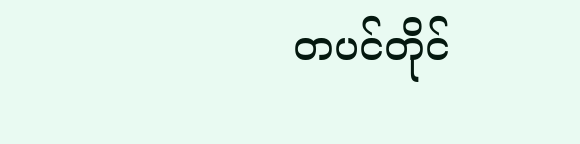တပင်တိုင်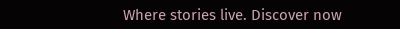Where stories live. Discover now